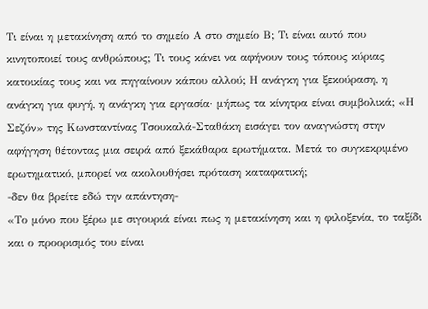Τι είναι η μετακίνηση από το σημείο Α στο σημείο Β; Τι είναι αυτό που κινητοποιεί τους ανθρώπους; Τι τους κάνει να αφήνουν τους τόπους κύριας κατοικίας τους και να πηγαίνουν κάπου αλλού; Η ανάγκη για ξεκούραση, η ανάγκη για φυγή, η ανάγκη για εργασία· μήπως τα κίνητρα είναι συμβολικά; «Η Σεζόν» της Κωνσταντίνας Τσουκαλά-Σταθάκη εισάγει τον αναγνώστη στην αφήγηση θέτοντας μια σειρά από ξεκάθαρα ερωτήματα. Μετά το συγκεκριμένο ερωτηματικό, μπορεί να ακολουθήσει πρόταση καταφατική;
-δεν θα βρείτε εδώ την απάντηση-
«Το μόνο που ξέρω με σιγουριά είναι πως η μετακίνηση και η φιλοξενία, το ταξίδι και ο προορισμός του είναι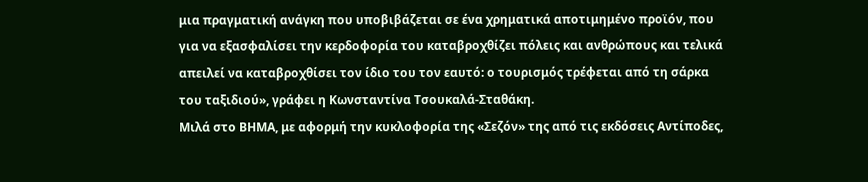μια πραγματική ανάγκη που υποβιβάζεται σε ένα χρηματικά αποτιμημένο προϊόν, που για να εξασφαλίσει την κερδοφορία του καταβροχθίζει πόλεις και ανθρώπους και τελικά απειλεί να καταβροχθίσει τον ίδιο του τον εαυτό: ο τουρισμός τρέφεται από τη σάρκα του ταξιδιού», γράφει η Κωνσταντίνα Τσουκαλά-Σταθάκη.
Μιλά στο ΒΗΜΑ, με αφορμή την κυκλοφορία της «Σεζόν» της από τις εκδόσεις Αντίποδες,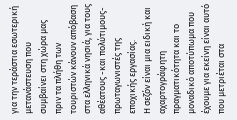για την τεράστια εσωτερική μετανάστευση που συμβαίνει στη χώρα μας πριν τα πλήθη των τουριστών κάνουν απόβαση στα ελληνικά νησιά, για τους αθέατους -και πολύτιμους- πρωταγωνιστές της εποχικής εργασίας.
Η σεζόν είναι μια ειδική και αχαρτογράφητη πραγματικότητα και το μοναδικό αποτύπωμα που έχουμε για εκείνη είναι αυτό που μετριέται στα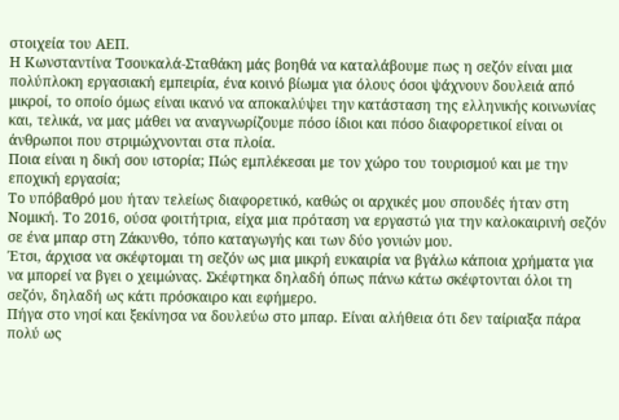στοιχεία του ΑΕΠ.
Η Κωνσταντίνα Τσουκαλά-Σταθάκη μάς βοηθά να καταλάβουμε πως η σεζόν είναι μια πολύπλοκη εργασιακή εμπειρία, ένα κοινό βίωμα για όλους όσοι ψάχνουν δουλειά από μικροί, το οποίο όμως είναι ικανό να αποκαλύψει την κατάσταση της ελληνικής κοινωνίας και, τελικά, να μας μάθει να αναγνωρίζουμε πόσο ίδιοι και πόσο διαφορετικοί είναι οι άνθρωποι που στριμώχνονται στα πλοία.
Ποια είναι η δική σου ιστορία; Πώς εμπλέκεσαι με τον χώρο του τουρισμού και με την εποχική εργασία;
Το υπόβαθρό μου ήταν τελείως διαφορετικό, καθώς οι αρχικές μου σπουδές ήταν στη Νομική. Το 2016, ούσα φοιτήτρια, είχα μια πρόταση να εργαστώ για την καλοκαιρινή σεζόν σε ένα μπαρ στη Ζάκυνθο, τόπο καταγωγής και των δύο γονιών μου.
Έτσι, άρχισα να σκέφτομαι τη σεζόν ως μια μικρή ευκαιρία να βγάλω κάποια χρήματα για να μπορεί να βγει ο χειμώνας. Σκέφτηκα δηλαδή όπως πάνω κάτω σκέφτονται όλοι τη σεζόν, δηλαδή ως κάτι πρόσκαιρο και εφήμερο.
Πήγα στο νησί και ξεκίνησα να δουλεύω στο μπαρ. Είναι αλήθεια ότι δεν ταίριαξα πάρα πολύ ως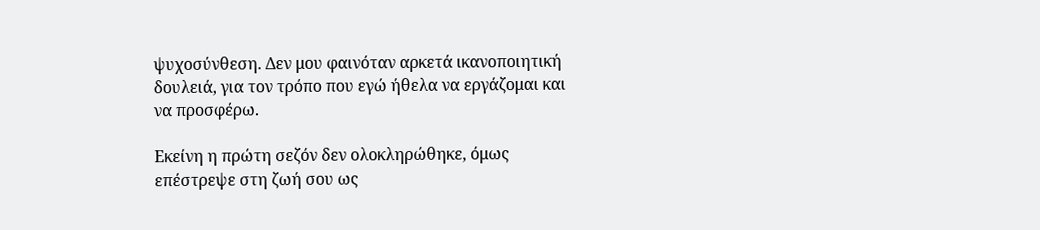ψυχοσύνθεση. Δεν μου φαινόταν αρκετά ικανοποιητική δουλειά, για τον τρόπο που εγώ ήθελα να εργάζομαι και να προσφέρω.

Εκείνη η πρώτη σεζόν δεν ολοκληρώθηκε, όμως επέστρεψε στη ζωή σου ως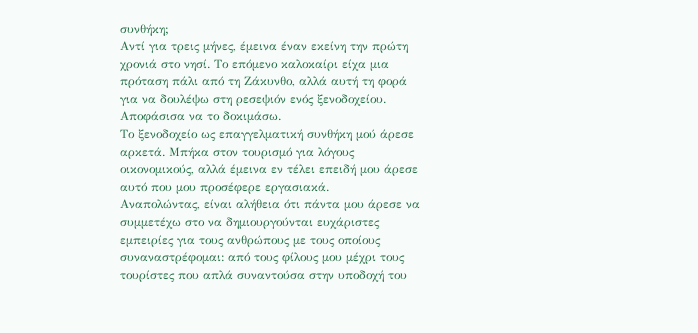συνθήκη;
Αντί για τρεις μήνες, έμεινα έναν εκείνη την πρώτη χρονιά στο νησί. Το επόμενο καλοκαίρι είχα μια πρόταση πάλι από τη Ζάκυνθο, αλλά αυτή τη φορά για να δουλέψω στη ρεσεψιόν ενός ξενοδοχείου. Αποφάσισα να το δοκιμάσω.
Το ξενοδοχείο ως επαγγελματική συνθήκη μού άρεσε αρκετά. Mπήκα στον τουρισμό για λόγους οικονομικούς, αλλά έμεινα εν τέλει επειδή μου άρεσε αυτό που μου προσέφερε εργασιακά.
Αναπολώντας, είναι αλήθεια ότι πάντα μου άρεσε να συμμετέχω στο να δημιουργούνται ευχάριστες εμπειρίες για τους ανθρώπους με τους οποίους συναναστρέφομαι: από τους φίλους μου μέχρι τους τουρίστες που απλά συναντούσα στην υποδοχή του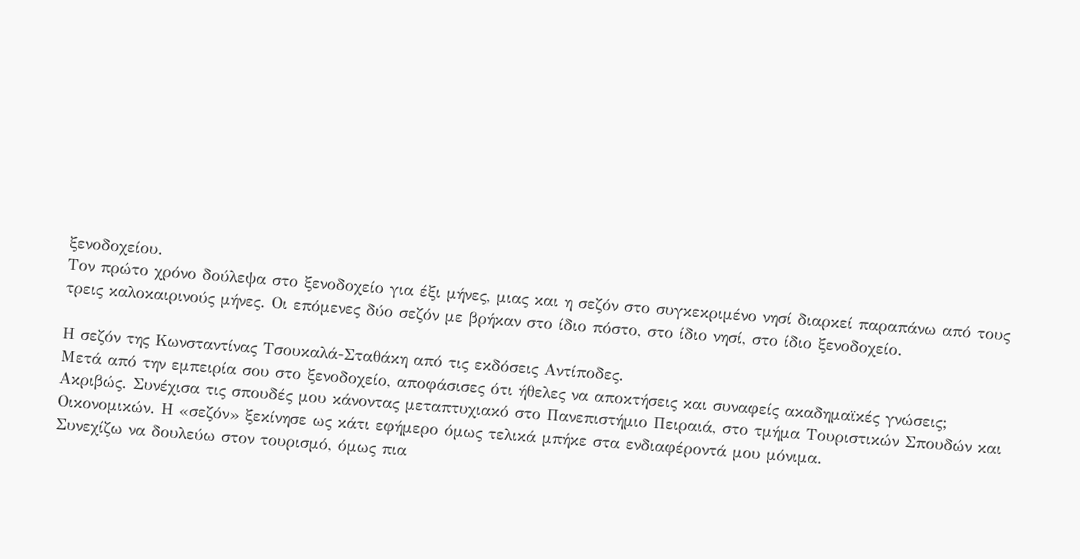ξενοδοχείου.
Τον πρώτο χρόνο δούλεψα στο ξενοδοχείο για έξι μήνες, μιας και η σεζόν στο συγκεκριμένο νησί διαρκεί παραπάνω από τους τρεις καλοκαιρινούς μήνες. Οι επόμενες δύο σεζόν με βρήκαν στο ίδιο πόστο, στο ίδιο νησί, στο ίδιο ξενοδοχείο.

Η σεζόν της Κωνσταντίνας Τσουκαλά-Σταθάκη από τις εκδόσεις Αντίποδες.
Μετά από την εμπειρία σου στο ξενοδοχείο, αποφάσισες ότι ήθελες να αποκτήσεις και συναφείς ακαδημαϊκές γνώσεις;
Ακριβώς. Συνέχισα τις σπουδές μου κάνοντας μεταπτυχιακό στο Πανεπιστήμιο Πειραιά, στο τμήμα Τουριστικών Σπουδών και Οικονομικών. Η «σεζόν» ξεκίνησε ως κάτι εφήμερο όμως τελικά μπήκε στα ενδιαφέροντά μου μόνιμα.
Συνεχίζω να δουλεύω στον τουρισμό, όμως πια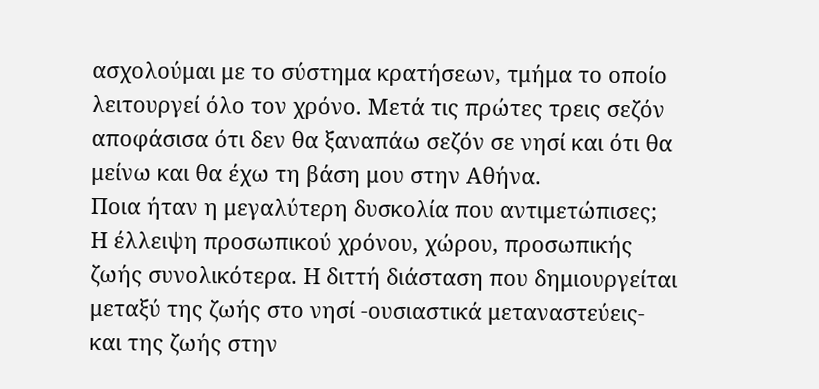ασχολούμαι με το σύστημα κρατήσεων, τμήμα το οποίο λειτουργεί όλο τον χρόνο. Μετά τις πρώτες τρεις σεζόν αποφάσισα ότι δεν θα ξαναπάω σεζόν σε νησί και ότι θα μείνω και θα έχω τη βάση μου στην Αθήνα.
Ποια ήταν η μεγαλύτερη δυσκολία που αντιμετώπισες;
Η έλλειψη προσωπικού χρόνου, χώρου, προσωπικής ζωής συνολικότερα. Η διττή διάσταση που δημιουργείται μεταξύ της ζωής στο νησί -ουσιαστικά μεταναστεύεις- και της ζωής στην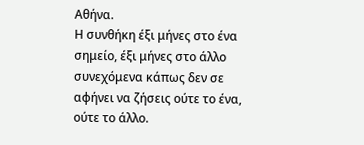Αθήνα.
Η συνθήκη έξι μήνες στο ένα σημείο, έξι μήνες στο άλλο συνεχόμενα κάπως δεν σε αφήνει να ζήσεις ούτε το ένα, ούτε το άλλο.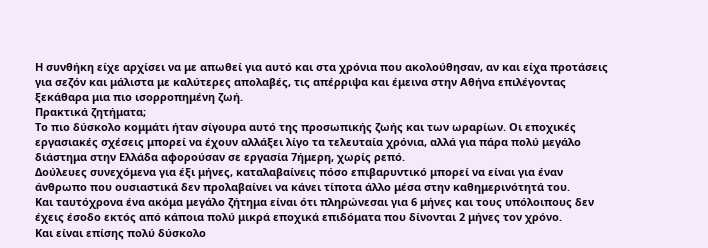Η συνθήκη είχε αρχίσει να με απωθεί για αυτό και στα χρόνια που ακολούθησαν, αν και είχα προτάσεις για σεζόν και μάλιστα με καλύτερες απολαβές, τις απέρριψα και έμεινα στην Αθήνα επιλέγοντας ξεκάθαρα μια πιο ισορροπημένη ζωή.
Πρακτικά ζητήματα;
Το πιο δύσκολο κομμάτι ήταν σίγουρα αυτό της προσωπικής ζωής και των ωραρίων. Οι εποχικές εργασιακές σχέσεις μπορεί να έχουν αλλάξει λίγο τα τελευταία χρόνια, αλλά για πάρα πολύ μεγάλο διάστημα στην Ελλάδα αφορούσαν σε εργασία 7ήμερη, χωρίς ρεπό.
Δούλευες συνεχόμενα για έξι μήνες, καταλαβαίνεις πόσο επιβαρυντικό μπορεί να είναι για έναν άνθρωπο που ουσιαστικά δεν προλαβαίνει να κάνει τίποτα άλλο μέσα στην καθημερινότητά του.
Και ταυτόχρονα ένα ακόμα μεγάλο ζήτημα είναι ότι πληρώνεσαι για 6 μήνες και τους υπόλοιπους δεν έχεις έσοδο εκτός από κάποια πολύ μικρά εποχικά επιδόματα που δίνονται 2 μήνες τον χρόνο.
Και είναι επίσης πολύ δύσκολο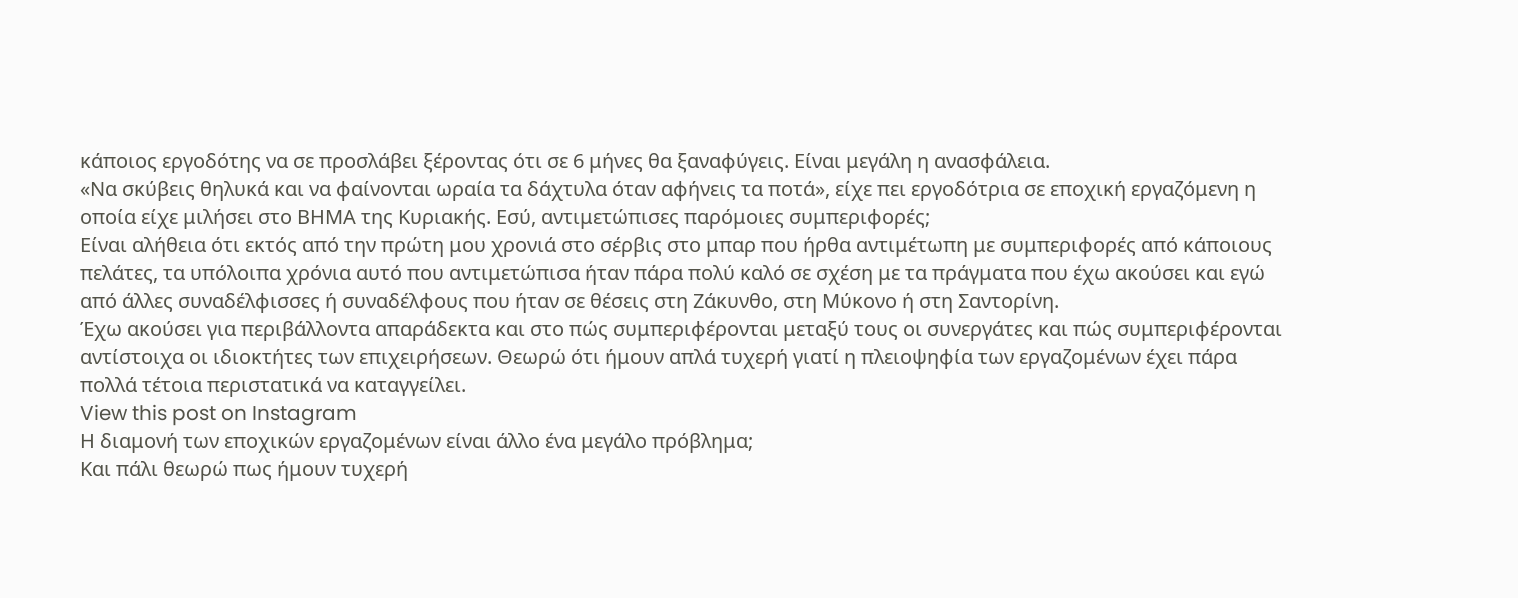κάποιος εργοδότης να σε προσλάβει ξέροντας ότι σε 6 μήνες θα ξαναφύγεις. Είναι μεγάλη η ανασφάλεια.
«Να σκύβεις θηλυκά και να φαίνονται ωραία τα δάχτυλα όταν αφήνεις τα ποτά», είχε πει εργοδότρια σε εποχική εργαζόμενη η οποία είχε μιλήσει στο ΒΗΜΑ της Κυριακής. Εσύ, αντιμετώπισες παρόμοιες συμπεριφορές;
Είναι αλήθεια ότι εκτός από την πρώτη μου χρονιά στο σέρβις στο μπαρ που ήρθα αντιμέτωπη με συμπεριφορές από κάποιους πελάτες, τα υπόλοιπα χρόνια αυτό που αντιμετώπισα ήταν πάρα πολύ καλό σε σχέση με τα πράγματα που έχω ακούσει και εγώ από άλλες συναδέλφισσες ή συναδέλφους που ήταν σε θέσεις στη Ζάκυνθο, στη Μύκονο ή στη Σαντορίνη.
Έχω ακούσει για περιβάλλοντα απαράδεκτα και στο πώς συμπεριφέρονται μεταξύ τους οι συνεργάτες και πώς συμπεριφέρονται αντίστοιχα οι ιδιοκτήτες των επιχειρήσεων. Θεωρώ ότι ήμουν απλά τυχερή γιατί η πλειοψηφία των εργαζομένων έχει πάρα πολλά τέτοια περιστατικά να καταγγείλει.
View this post on Instagram
Η διαμονή των εποχικών εργαζομένων είναι άλλο ένα μεγάλο πρόβλημα;
Και πάλι θεωρώ πως ήμουν τυχερή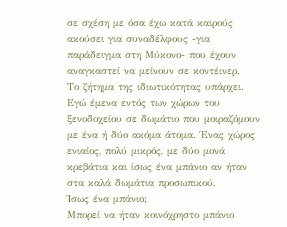σε σχέση με όσα έχω κατά καιρούς ακούσει για συναδέλφους -για παράδειγμα στη Μύκονο- που έχουν αναγκαστεί να μείνουν σε κοντέινερ.
Το ζήτημα της ιδιωτικότητας υπάρχει. Εγώ έμενα εντός των χώρων του ξενοδοχείου σε δωμάτιο που μοιραζόμουν με ένα ή δύο ακόμα άτομα. Ένας χώρος ενιαίος, πολύ μικρός, με δύο μονά κρεβάτια και ίσως ένα μπάνιο αν ήταν στα καλά δωμάτια προσωπικού.
Ίσως ένα μπάνιο;
Μπορεί να ήταν κοινόχρηστο μπάνιο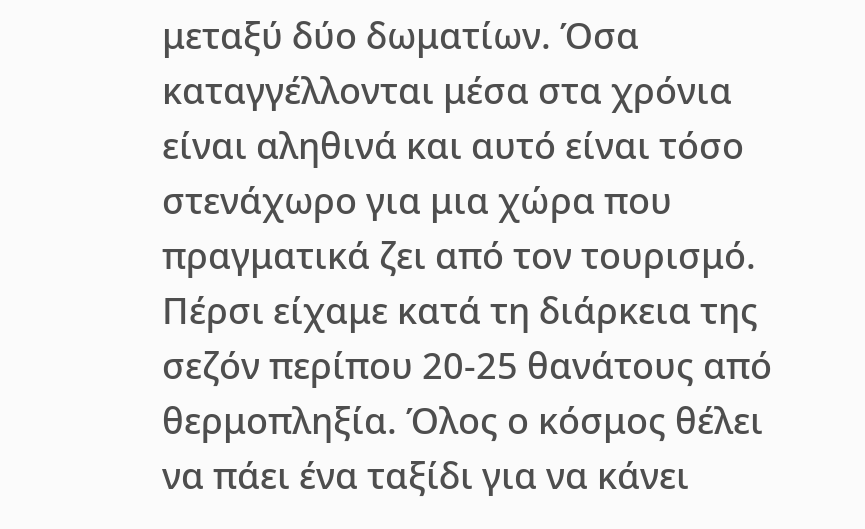μεταξύ δύο δωματίων. Όσα καταγγέλλονται μέσα στα χρόνια είναι αληθινά και αυτό είναι τόσο στενάχωρο για μια χώρα που πραγματικά ζει από τον τουρισμό.
Πέρσι είχαμε κατά τη διάρκεια της σεζόν περίπου 20-25 θανάτους από θερμοπληξία. Όλος ο κόσμος θέλει να πάει ένα ταξίδι για να κάνει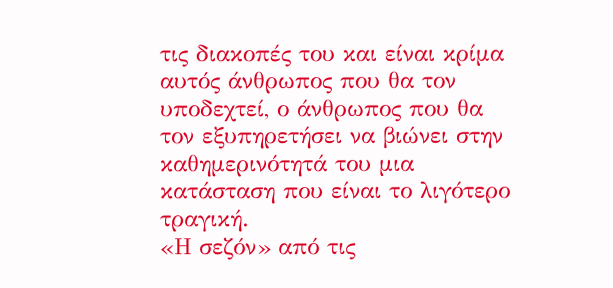τις διακοπές του και είναι κρίμα αυτός άνθρωπος που θα τον υποδεχτεί, ο άνθρωπος που θα τον εξυπηρετήσει να βιώνει στην καθημερινότητά του μια κατάσταση που είναι το λιγότερο τραγική.
«Η σεζόν» από τις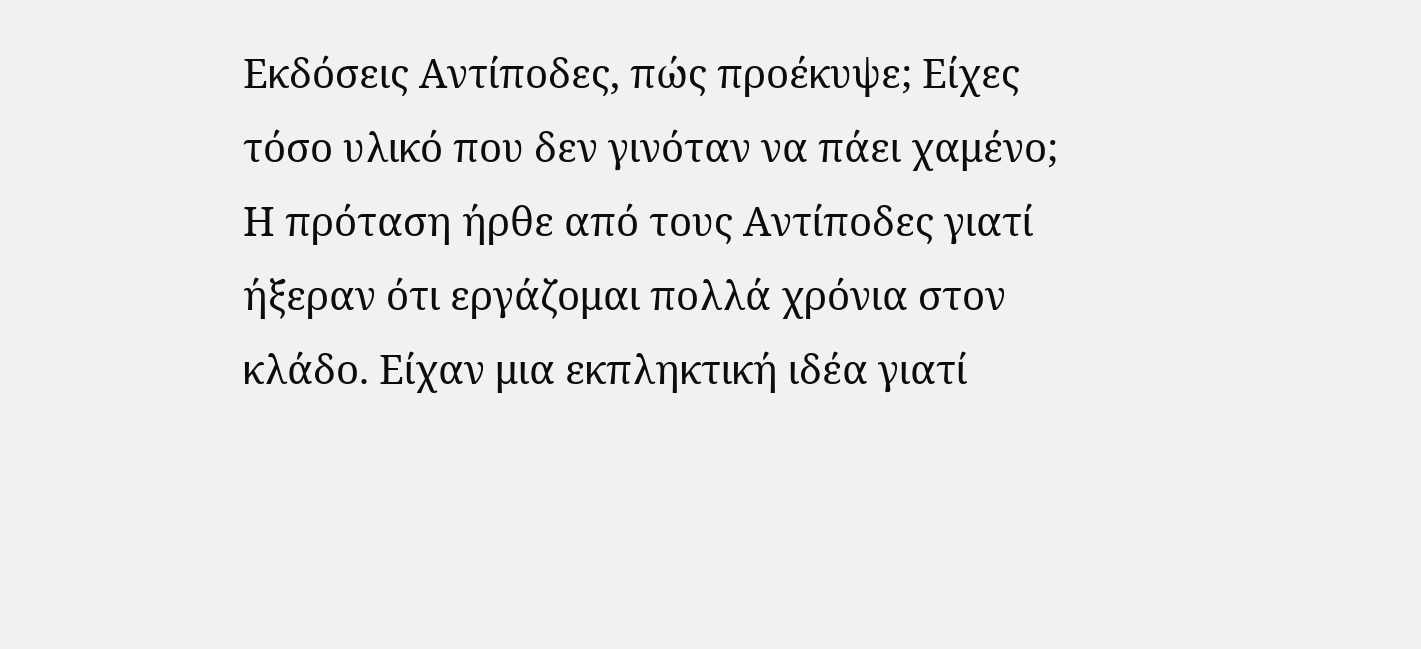Εκδόσεις Αντίποδες, πώς προέκυψε; Είχες τόσο υλικό που δεν γινόταν να πάει χαμένο;
Η πρόταση ήρθε από τους Αντίποδες γιατί ήξεραν ότι εργάζομαι πολλά χρόνια στον κλάδο. Είχαν μια εκπληκτική ιδέα γιατί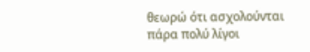θεωρώ ότι ασχολούνται πάρα πολύ λίγοι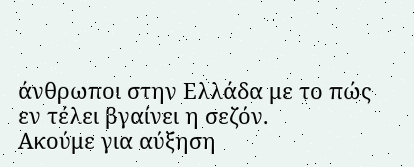άνθρωποι στην Ελλάδα με το πώς εν τέλει βγαίνει η σεζόν.
Ακούμε για αύξηση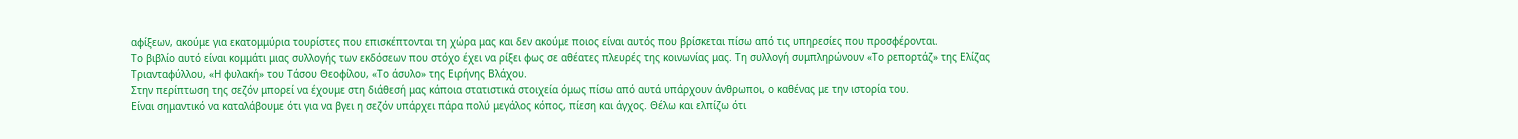αφίξεων, ακούμε για εκατομμύρια τουρίστες που επισκέπτονται τη χώρα μας και δεν ακούμε ποιος είναι αυτός που βρίσκεται πίσω από τις υπηρεσίες που προσφέρονται.
Το βιβλίο αυτό είναι κομμάτι μιας συλλογής των εκδόσεων που στόχο έχει να ρίξει φως σε αθέατες πλευρές της κοινωνίας μας. Τη συλλογή συμπληρώνουν «Το ρεπορτάζ» της Ελίζας Τριανταφύλλου, «Η φυλακή» του Τάσου Θεοφίλου, «Το άσυλο» της Ειρήνης Βλάχου.
Στην περίπτωση της σεζόν μπορεί να έχουμε στη διάθεσή μας κάποια στατιστικά στοιχεία όμως πίσω από αυτά υπάρχουν άνθρωποι, ο καθένας με την ιστορία του.
Είναι σημαντικό να καταλάβουμε ότι για να βγει η σεζόν υπάρχει πάρα πολύ μεγάλος κόπος, πίεση και άγχος. Θέλω και ελπίζω ότι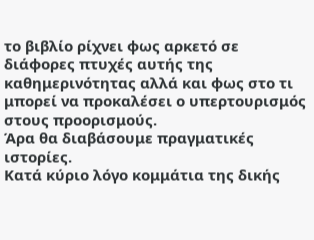το βιβλίο ρίχνει φως αρκετό σε διάφορες πτυχές αυτής της καθημερινότητας αλλά και φως στο τι μπορεί να προκαλέσει ο υπερτουρισμός στους προορισμούς.
Άρα θα διαβάσουμε πραγματικές ιστορίες.
Κατά κύριο λόγο κομμάτια της δικής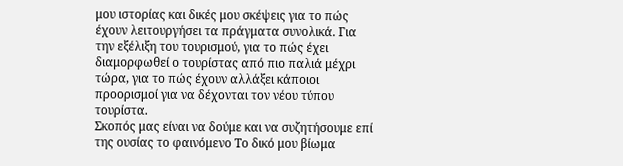μου ιστορίας και δικές μου σκέψεις για το πώς έχουν λειτουργήσει τα πράγματα συνολικά. Για την εξέλιξη του τουρισμού, για το πώς έχει διαμορφωθεί ο τουρίστας από πιο παλιά μέχρι τώρα, για το πώς έχουν αλλάξει κάποιοι προορισμοί για να δέχονται τον νέου τύπου τουρίστα.
Σκοπός μας είναι να δούμε και να συζητήσουμε επί της ουσίας το φαινόμενο Το δικό μου βίωμα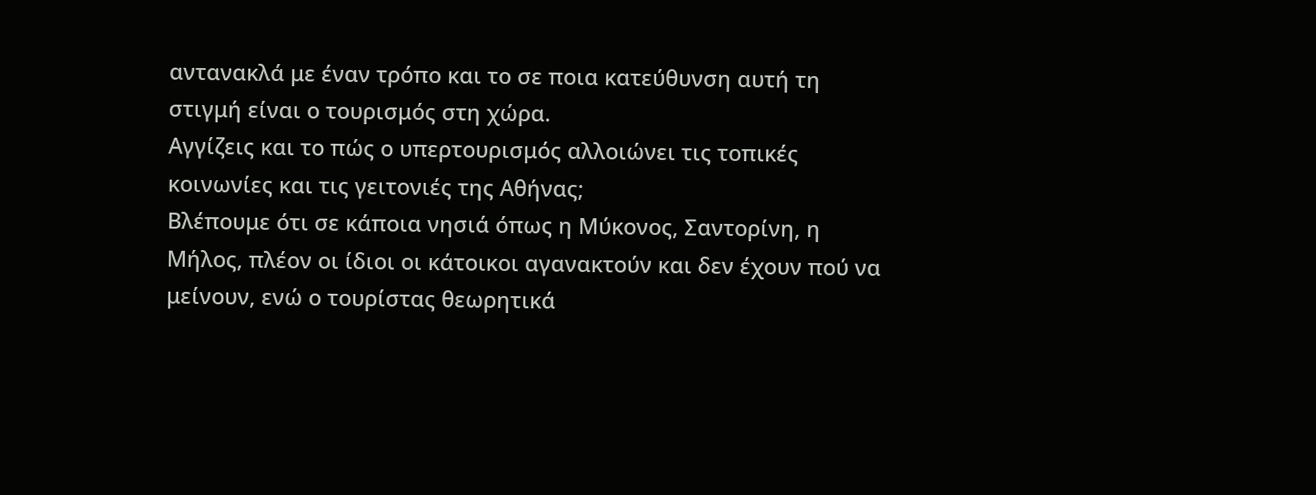αντανακλά με έναν τρόπο και το σε ποια κατεύθυνση αυτή τη στιγμή είναι ο τουρισμός στη χώρα.
Αγγίζεις και το πώς ο υπερτουρισμός αλλοιώνει τις τοπικές κοινωνίες και τις γειτονιές της Αθήνας;
Βλέπουμε ότι σε κάποια νησιά όπως η Μύκονος, Σαντορίνη, η Μήλος, πλέον οι ίδιοι οι κάτοικοι αγανακτούν και δεν έχουν πού να μείνουν, ενώ ο τουρίστας θεωρητικά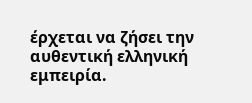έρχεται να ζήσει την αυθεντική ελληνική εμπειρία.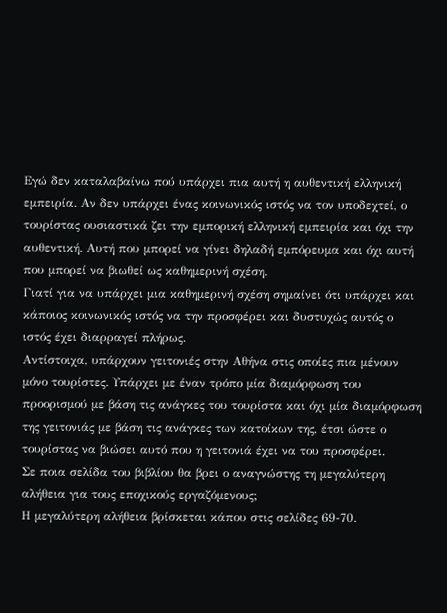Εγώ δεν καταλαβαίνω πού υπάρχει πια αυτή η αυθεντική ελληνική εμπειρία. Αν δεν υπάρχει ένας κοινωνικός ιστός να τον υποδεχτεί, ο τουρίστας ουσιαστικά ζει την εμπορική ελληνική εμπειρία και όχι την αυθεντική. Αυτή που μπορεί να γίνει δηλαδή εμπόρευμα και όχι αυτή που μπορεί να βιωθεί ως καθημερινή σχέση.
Γιατί για να υπάρχει μια καθημερινή σχέση σημαίνει ότι υπάρχει και κάποιος κοινωνικός ιστός να την προσφέρει και δυστυχώς αυτός ο ιστός έχει διαρραγεί πλήρως.
Αντίστοιχα, υπάρχουν γειτονιές στην Αθήνα στις οποίες πια μένουν μόνο τουρίστες. Υπάρχει με έναν τρόπο μία διαμόρφωση του προορισμού με βάση τις ανάγκες του τουρίστα και όχι μία διαμόρφωση της γειτονιάς με βάση τις ανάγκες των κατοίκων της, έτσι ώστε ο τουρίστας να βιώσει αυτό που η γειτονιά έχει να του προσφέρει.
Σε ποια σελίδα του βιβλίου θα βρει ο αναγνώστης τη μεγαλύτερη αλήθεια για τους εποχικούς εργαζόμενους;
Η μεγαλύτερη αλήθεια βρίσκεται κάπου στις σελίδες 69-70.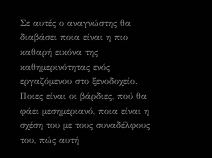Σε αυτές ο αναγνώστης θα διαβάσει ποια είναι η πιο καθαρή εικόνα της καθημερινότητας ενός εργαζόμενου στο ξενοδοχείο.
Ποιες είναι οι βάρδιες, πού θα φάει μεσημεριανό, ποια είναι η σχέση του με τους συναδέλφους του, πώς αυτή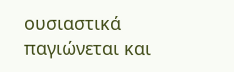ουσιαστικά παγιώνεται και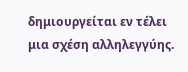δημιουργείται εν τέλει μια σχέση αλληλεγγύης.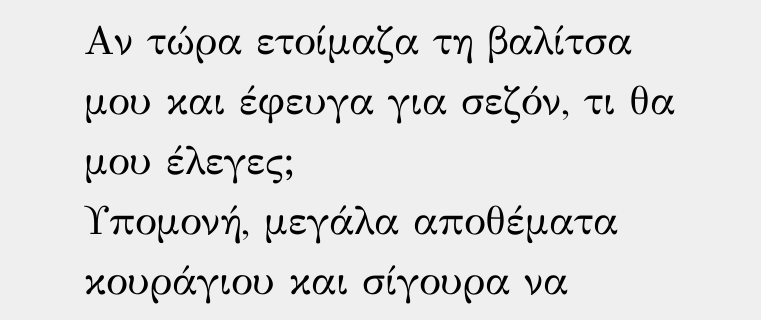Αν τώρα ετοίμαζα τη βαλίτσα μου και έφευγα για σεζόν, τι θα μου έλεγες;
Υπομονή, μεγάλα αποθέματα κουράγιου και σίγουρα να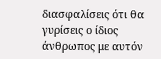διασφαλίσεις ότι θα γυρίσεις ο ίδιος άνθρωπος με αυτόν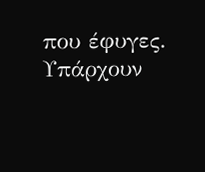που έφυγες. Υπάρχουν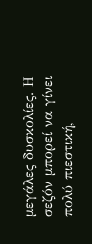μεγάλες δυσκολίες. Η σεζόν μπορεί να γίνει πολύ πιεστική,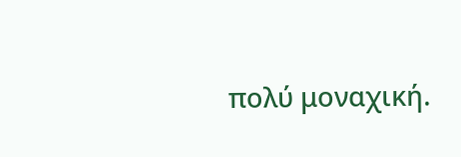πολύ μοναχική.